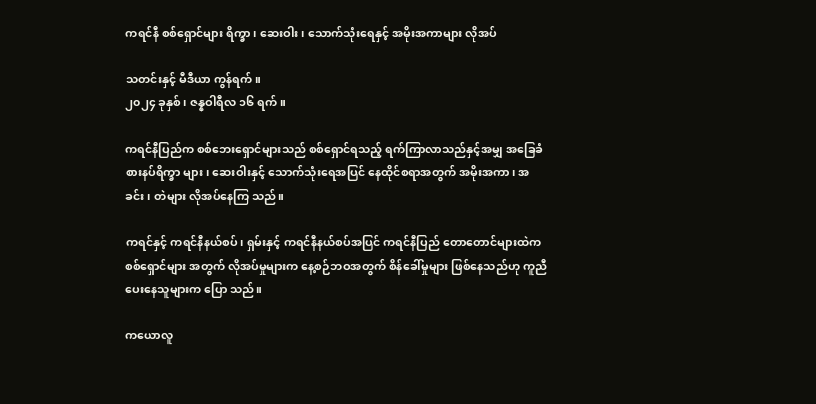ကရင်နီ စစ်ရှောင်များ ရိက္ခာ၊ ဆေးဝါး၊ သောက်သုံးရေနှင့် အမိုးအကာများ လိုအပ်

သတင်းနှင့် မီဒီယာ ကွန်ရက်။
၂၀၂၄ ခုနှစ်၊ ဇန္နဝါရီလ ၁၆ ရက်။

ကရင်နီပြည်က စစ်ဘေးရှောင်များသည် စစ်ရှောင်ရသည့် ရက်ကြာလာသည်နှင့်အမျှ အခြေခံ စားနပ်ရိက္ခာ များ၊ ဆေးဝါးနှင့် သောက်သုံးရေအပြင် နေထိုင်စရာအတွက် အမိုးအကာ၊ အခင်း၊ တဲများ လိုအပ်နေကြ သည်။

ကရင်နှင့် ကရင်နီနယ်စပ်၊ ရှမ်းနှင့် ကရင်နီနယ်စပ်အပြင် ကရင်နီပြည် တောတောင်များထဲက စစ်ရှောင်များ အတွက် လိုအပ်မှုများက နေ့စဉ်ဘဝအတွက် စိန်ခေါ်မှုများ ဖြစ်နေသည်ဟု ကူညီပေးနေသူများက ပြော သည်။

ကယောလူ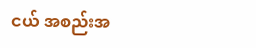ငယ် အစည်းအ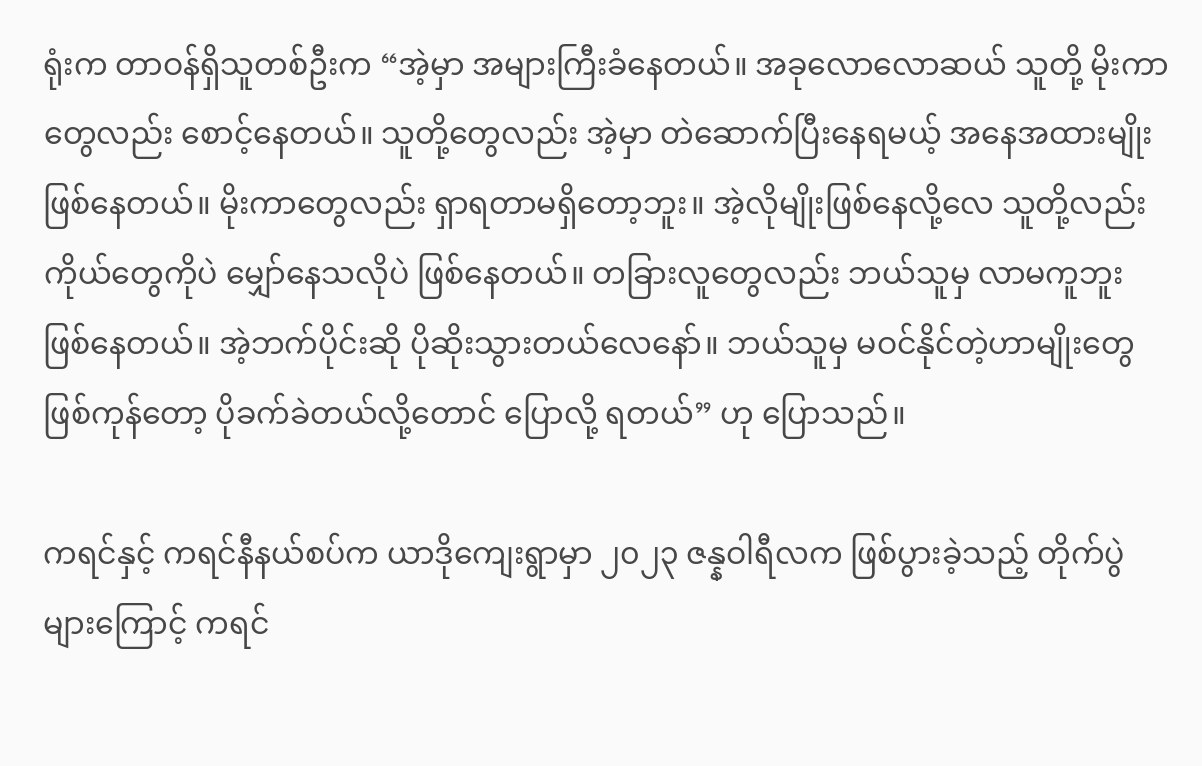ရုံးက တာဝန်ရှိသူတစ်ဦးက “အဲ့မှာ အများကြီးခံနေတယ်။ အခုလောလောဆယ် သူတို့ မိုးကာတွေလည်း စောင့်နေတယ်။ သူတို့တွေလည်း အဲ့မှာ တဲဆောက်ပြီးနေရမယ့် အနေအထားမျိုး ဖြစ်နေတယ်။ မိုးကာတွေလည်း ရှာရတာမရှိတော့ဘူး။ အဲ့လိုမျိုးဖြစ်နေလို့လေ သူတို့လည်း ကိုယ်တွေကိုပဲ မျှော်နေသလိုပဲ ဖြစ်နေတယ်။ တခြားလူတွေလည်း ဘယ်သူမှ လာမကူဘူး ဖြစ်နေတယ်။ အဲ့ဘက်ပိုင်းဆို ပိုဆိုးသွားတယ်လေနော်။ ဘယ်သူမှ မဝင်နိုင်တဲ့ဟာမျိုးတွေ ဖြစ်ကုန်တော့ ပိုခက်ခဲတယ်လို့တောင် ပြောလို့ ရတယ်” ဟု ပြောသည်။

ကရင်နှင့် ကရင်နီနယ်စပ်က ယာဒိုကျေးရွာမှာ ၂၀၂၃ ဇန္နဝါရီလက ဖြစ်ပွားခဲ့သည့် တိုက်ပွဲများကြောင့် ကရင်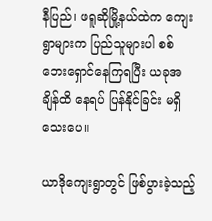နီပြည်၊ ဖရူဆိုမြို့နယ်ထဲက ကျေးရွာများက ပြည်သူများပါ စစ်ဘေးရှောင်နေကြရပြီး ယခုအချိန်ထိ နေရပ် ပြန်နိုင်ခြင်း မရှိသေးပေ။

ယာဒိုကျေးရွာတွင် ဖြစ်ပွားခဲ့သည့်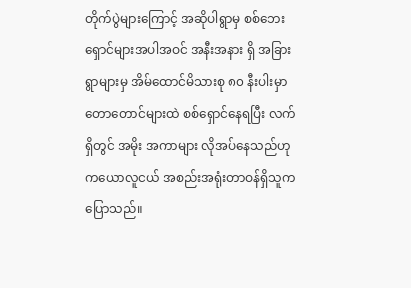တိုက်ပွဲများကြောင့် အဆိုပါရွာမှ စစ်ဘေးရှောင်များအပါအဝင် အနီးအနား ရှိ အခြားရွာများမှ အိမ်ထောင်မိသားစု ၈၀ နီးပါးမှာ တောတောင်များထဲ စစ်ရှောင်နေရပြီး လက်ရှိတွင် အမိုး အကာများ လိုအပ်နေသည်ဟု ကယောလူငယ် အစည်းအရုံးတာဝန်ရှိသူက ပြောသည်။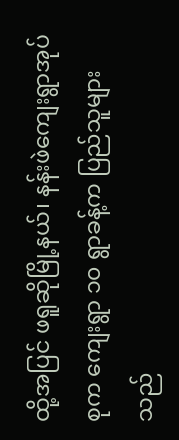ထို့အပြင် ဖရူဆိုမြို့နယ်၊ နန်းဖဲကျေးရွာအုပ်စုက ကျေးရွာ ၁၀ ရွာခန့်က ပြည်သူများသည်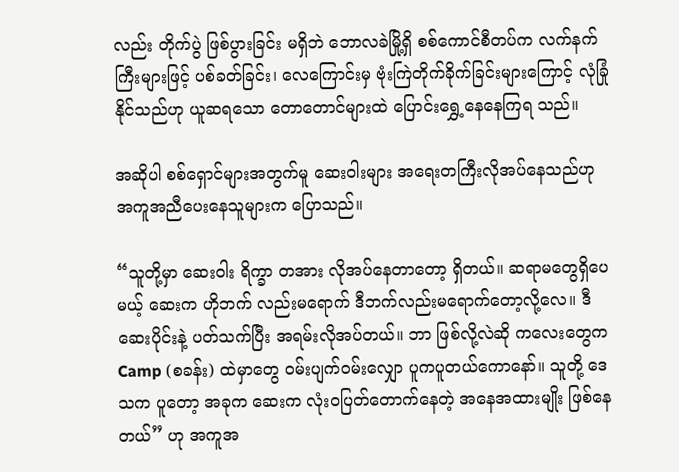လည်း တိုက်ပွဲ ဖြစ်ပွားခြင်း မရှိဘဲ ဘောလခဲမြို့ရှိ စစ်ကောင်စီတပ်က လက်နက်ကြီးများဖြင့် ပစ်ခတ်ခြင်း၊ လေကြောင်းမှ ဗုံးကြဲတိုက်ခိုက်ခြင်းများကြောင့် လုံခြုံနိုင်သည်ဟု ယူဆရသော တောတောင်များထဲ ပြောင်းရွှေ့နေနေကြရ သည်။

အဆိုပါ စစ်ရှောင်များအတွက်မူ ဆေးဝါးများ အရေးတကြီးလိုအပ်နေသည်ဟု အကူအညီပေးနေသူများက ပြောသည်။

“သူတို့မှာ ဆေးဝါး ရိက္ခာ တအား လိုအပ်နေတာတော့ ရှိတယ်။ ဆရာမတွေရှိပေမယ့် ဆေးက ဟိုဘက် လည်းမရောက် ဒီဘက်လည်းမရောက်တော့လို့လေ။ ဒီဆေးပိုင်းနဲ့ ပတ်သက်ပြီး အရမ်းလိုအပ်တယ်။ ဘာ ဖြစ်လို့လဲဆို ကလေးတွေက Camp (စခန်း) ထဲမှာတွေ ဝမ်းပျက်ဝမ်းလျှော ပူကပူတယ်ကောနော်။ သူတို့ ဒေသက ပူတော့ အခုက ဆေးက လုံးဝပြတ်တောက်နေတဲ့ အနေအထားမျိုး ဖြစ်နေတယ်” ဟု အကူအ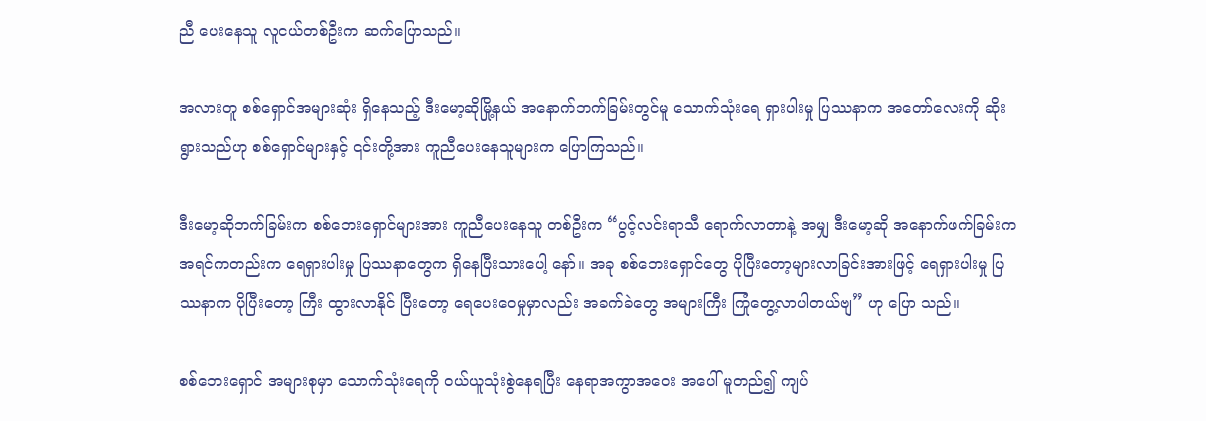ညီ ပေးနေသူ လူငယ်တစ်ဦးက ဆက်ပြောသည်။

အလားတူ စစ်ရှောင်အများဆုံး ရှိနေသည့် ဒီးမော့ဆိုမြို့နယ် အနောက်ဘက်ခြမ်းတွင်မူ သောက်သုံးရေ ရှားပါးမှု ပြဿနာက အတော်လေးကို ဆိုးရွားသည်ဟု စစ်ရှောင်များနှင့် ၎င်းတို့အား ကူညီပေးနေသူများက ပြောကြသည်။

ဒီးမော့ဆိုဘက်ခြမ်းက စစ်ဘေးရှောင်များအား ကူညီပေးနေသူ တစ်ဦးက “ပွင့်လင်းရာသီ ရောက်လာတာနဲ့ အမျှ ဒီးမော့ဆို အနောက်ဖက်ခြမ်းက အရင်ကတည်းက ရေရှားပါးမှု ပြဿနာတွေက ရှိနေပြီးသားပေါ့ နော်။ အခု စစ်ဘေးရှောင်တွေ ပိုပြီးတော့များလာခြင်းအားဖြင့် ရေရှားပါးမှု ပြဿနာက ပိုပြီးတော့ ကြီး ထွားလာနိုင် ပြီးတော့ ရေပေးဝေမှုမှာလည်း အခက်ခဲတွေ အများကြီး ကြုံတွေ့လာပါတယ်ဗျ” ဟု ပြော သည်။

စစ်ဘေးရှောင် အများစုမှာ သောက်သုံးရေကို ဝယ်ယူသုံးစွဲနေရပြီး နေရာအကွာအဝေး အပေါ် မူတည်၍ ကျပ်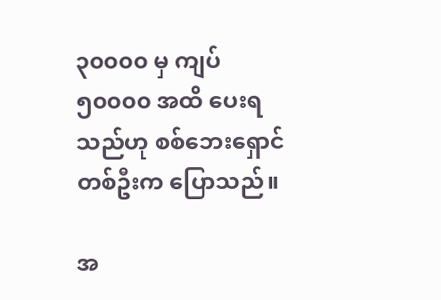၃၀၀၀၀ မှ ကျပ် ၅၀၀၀၀ အထိ ပေးရသည်ဟု စစ်ဘေးရှောင်တစ်ဦးက ပြောသည်။

အ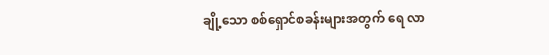ချို့သော စစ်ရှောင်စခန်းများအတွက် ရေ လာ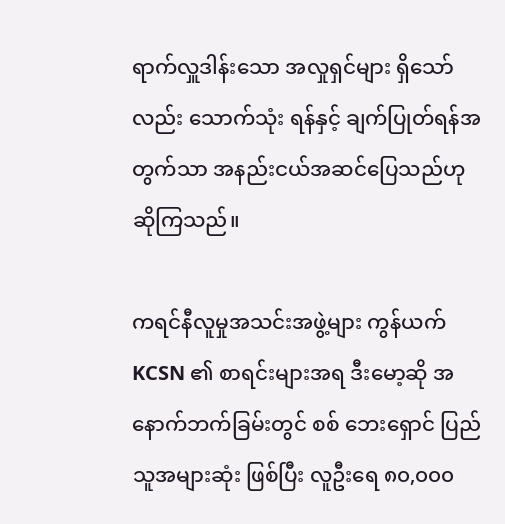ရာက်လှူဒါန်းသော အလှုရှင်များ ရှိသော်လည်း သောက်သုံး ရန်နှင့် ချက်ပြုတ်ရန်အတွက်သာ အနည်းငယ်အဆင်ပြေသည်ဟု ဆိုကြသည်။

ကရင်နီလူမှုအသင်းအဖွဲ့များ ကွန်ယက် KCSN ၏ စာရင်းများအရ ဒီးမော့ဆို အနောက်ဘက်ခြမ်းတွင် စစ် ဘေးရှောင် ပြည်သူအများဆုံး ဖြစ်ပြီး လူဦးရေ ၈၀,၀၀၀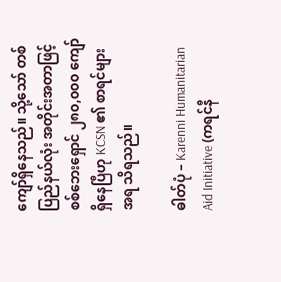ကျော်ရှိနေသည်။ သို့သော် တစ်ပြည်နယ်လုံး အတိုင်းအတာဖြင့် စစ်ဘေးရှောင် ၂၈၀,၀၀၀ ကျော်ရှိနေပြီဟု KCSN ၏ စာရင်များအရ သိရသည်။

ဓါတ်ပုံ – Karenni Humanitarian Aid Initiative (ကရင်နီ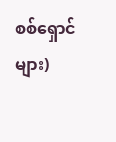စစ်ရှောင်များ)